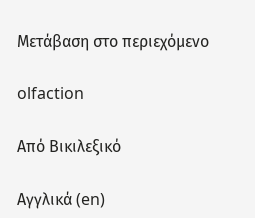Μετάβαση στο περιεχόμενο

olfaction

Από Βικιλεξικό

Αγγλικά (en)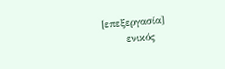[επεξεργασία]
      ενικός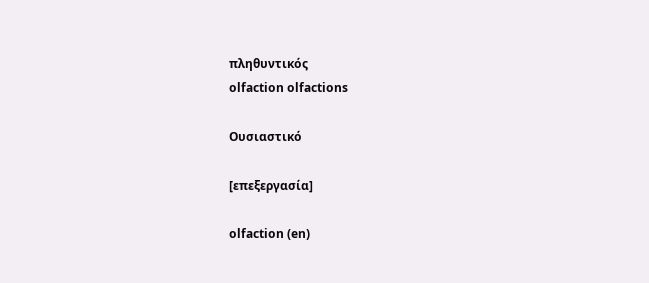πληθυντικός
olfaction olfactions

Ουσιαστικό

[επεξεργασία]

olfaction (en)